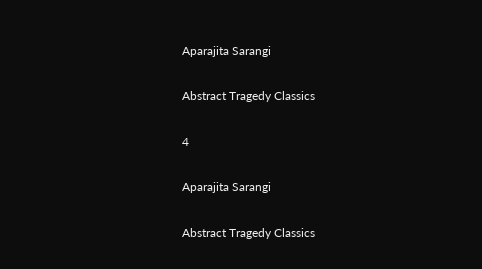Aparajita Sarangi

Abstract Tragedy Classics

4

Aparajita Sarangi

Abstract Tragedy Classics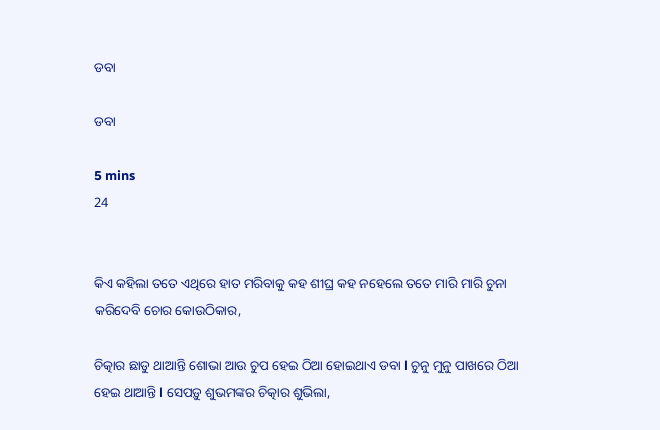ଡବା

ଡବା

5 mins
24


କିଏ କହିଲା ତତେ ଏଥିରେ ହାତ ମରିବାକୁ କହ ଶୀଘ୍ର କହ ନହେଲେ ତତେ ମାରି ମାରି ଚୁନା କରିଦେବି ଚୋର କୋଉଠିକାର,

ଚିତ୍କାର ଛାଡୁ ଥାଆନ୍ତି ଶୋଭା ଆଉ ଚୁପ ହେଇ ଠିଆ ହୋଇଥାଏ ଡବା l ଚୁନୁ ମୁନୁ ପାଖରେ ଠିଆ ହେଇ ଥାଆନ୍ତି l ସେପଡ଼ୁ ଶୁଭମଙ୍କର ଚିତ୍କାର ଶୁଭିଲା,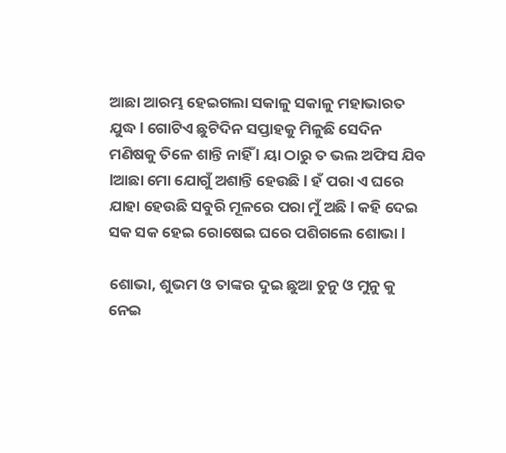ଆଛା ଆରମ୍ଭ ହେଇଗଲା ସକାଳୁ ସକାଳୁ ମହାଭାରତ ଯୁଦ୍ଧ l ଗୋଟିଏ ଛୁଟିଦିନ ସପ୍ତାହକୁ ମିଳୁଛି ସେଦିନ ମଣିଷକୁ ତିଳେ ଶାନ୍ତି ନାହିଁ l ୟା ଠାରୁ ତ ଭଲ ଅଫିସ ଯିବ lଆଛା ମୋ ଯୋଗୁଁ ଅଶାନ୍ତି ହେଉଛି l ହଁ ପରା ଏ ଘରେ ଯାହା ହେଉଛି ସବୁରି ମୂଳରେ ପରା ମୁଁ ଅଛି l କହି ଦେଇ ସକ ସକ ହେଇ ରୋଷେଇ ଘରେ ପଶିଗଲେ ଶୋଭା l

ଶୋଭା, ଶୁଭମ ଓ ତାଙ୍କର ଦୁଇ ଛୁଆ ଚୁନୁ ଓ ମୁନୁ କୁ ନେଇ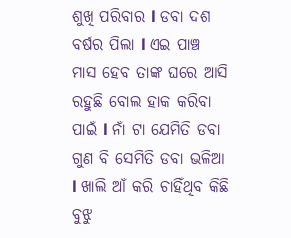ଶୁଖି ପରିବାର l ଡବା ଦଶ ବର୍ଷର ପିଲା l ଏଇ ପାଞ୍ଚ ମାସ ହେବ ତାଙ୍କ ଘରେ ଆସି ରହୁଛି ବୋଲ ହାକ କରିବା ପାଇଁ l ନାଁ ଟା ଯେମିତି ଡବା ଗୁଣ ବି ସେମିତି ଡବା ଭଳିଆ l ଖାଲି ଆଁ କରି ଚାହିଁଥିବ କିଛି ବୁଝୁ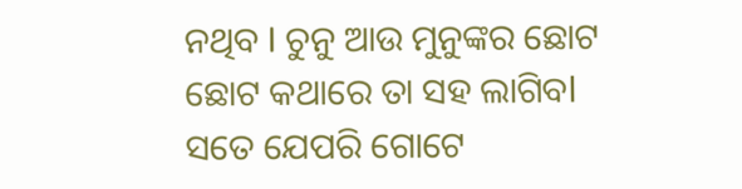ନଥିବ l ଚୁନୁ ଆଉ ମୁନୁଙ୍କର ଛୋଟ ଛୋଟ କଥାରେ ତା ସହ ଲାଗିବl ସତେ ଯେପରି ଗୋଟେ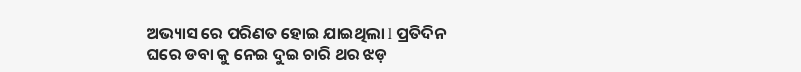ଅଭ୍ୟାସ ରେ ପରିଣତ ହୋଇ ଯାଇଥିଲା l ପ୍ରତିଦିନ ଘରେ ଡବା କୁ ନେଇ ଦୁଇ ଚାରି ଥର ଝଡ଼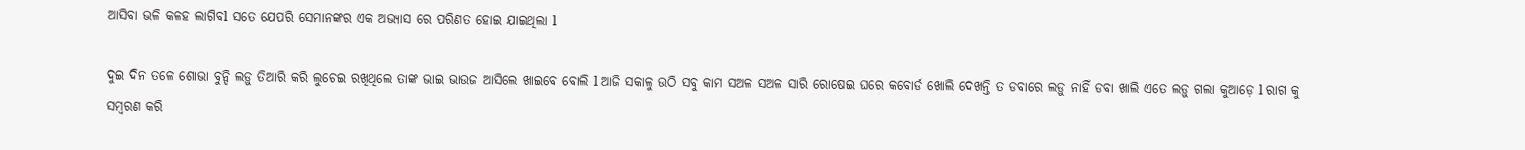ଆସିବା ଭଳି କଳହ ଲାଗିବl ସତେ ଯେପରି ସେମାନଙ୍କର ଏକ ଅଭ୍ୟାସ ରେ ପରିଣତ ହୋଇ ଯାଇଥିଲା l

ଦୁଇ ଦିନ ତଳେ ଶୋଭା ବୁନ୍ଦି ଲଡ଼ୁ ତିଆରି କରି ଲୁଚେଇ ରଖିଥିଲେ ତାଙ୍କ ଭାଇ ଭାଉଜ ଆସିଲେ ଖାଇବେ ବୋଲି l ଆଜି ସକାଳୁ ଉଠି ସବୁ କାମ ସଅଳ ସଅଳ ସାରି ରୋଷେଇ ଘରେ କବୋର୍ଡ ଖୋଲି ଦେଖନ୍ତି ତ ଡବାରେ ଲଡ଼ୁ ନାହିଁ ଡବା ଖାଲି ଏତେ ଲଡ଼ୁ ଗଲା କୁଆଡ଼େ l ରାଗ କୁ ସମ୍ବରଣ କରି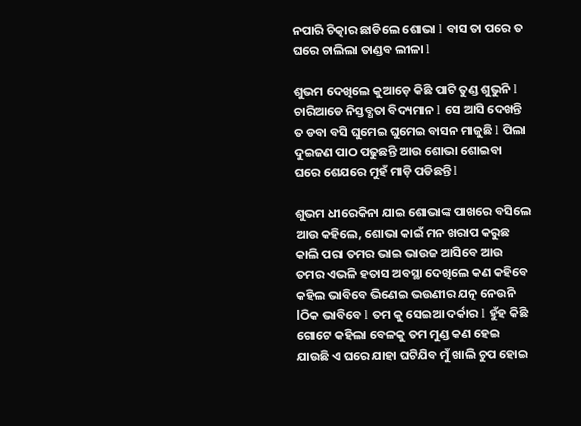ନପାରି ଚିତ୍କାର ଛାଡିଲେ ଶୋଭା l ବାସ ତା ପରେ ତ ଘରେ ଚାଲିଲା ତାଣ୍ଡବ ଲୀଳା l

ଶୁଭମ ଦେଖିଲେ କୁଆଡ଼େ କିଛି ପାଟି ତୁଣ୍ଡ ଶୁଭୁନି l ଚାରିଆଡେ ନିସ୍ତବ୍ଧତା ବିଦ୍ୟମାନ l ସେ ଆସି ଦେଖନ୍ତି ତ ଡବା ବସି ଘୁମେଇ ଘୁମେଇ ବାସନ ମାଜୁଛି l ପିଲା ଦୁଇଜଣ ପାଠ ପଢୁଛନ୍ତି ଆଉ ଶୋଭା ଶୋଇବା ଘରେ ଶେଯରେ ମୁହଁ ମାଡ଼ି ପଡିଛନ୍ତି l

ଶୁଭମ ଧୀରେକିନା ଯାଇ ଶୋଭାଙ୍କ ପାଖରେ ବସିଲେ ଆଉ କହିଲେ, ଶୋଭା କାଇଁ ମନ ଖରାପ କରୁଛ କାଲି ପରା ତମର ଭାଇ ଭାଉଜ ଆସିବେ ଆଉ ତମର ଏଭଳି ହତାସ ଅବସ୍ଥା ଦେଖିଲେ କଣ କହିବେ କହିଲ ଭାବିବେ ଭିଣେଇ ଭଉଣୀର ଯତ୍ନ ନେଉନି lଠିକ ଭାବିବେ l ତମ କୁ ସେଇଆ ଦର୍କାର l ହୁଁହ କିଛି ଗୋଟେ କହିଲା ବେଳକୁ ତମ ମୁଣ୍ଡ କଣ ହେଇ ଯାଉଛି ଏ ଘରେ ଯାହା ଘଟିଯିବ ମୁଁ ଖାଲି ଚୁପ ହୋଇ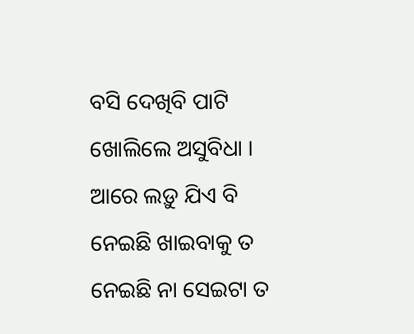ବସି ଦେଖିବି ପାଟି ଖୋଲିଲେ ଅସୁବିଧା । ଆରେ ଲଡ଼ୁ ଯିଏ ବି ନେଇଛି ଖାଇବାକୁ ତ ନେଇଛି ନା ସେଇଟା ତ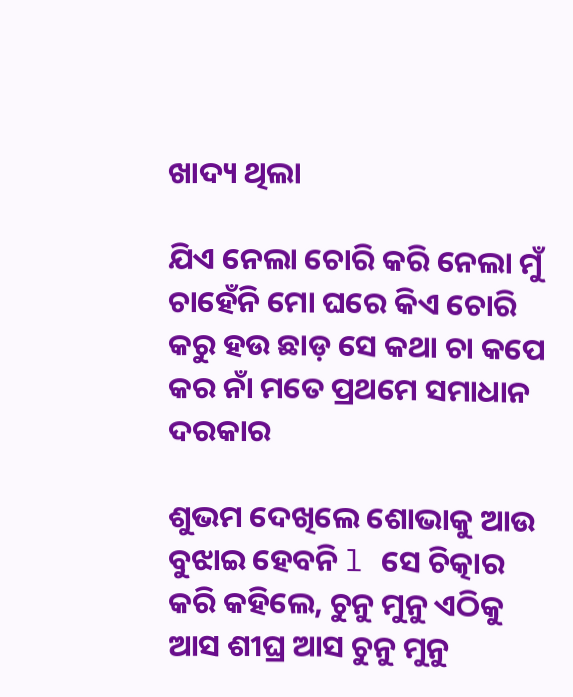ଖାଦ୍ୟ ଥିଲା

ଯିଏ ନେଲା ଚୋରି କରି ନେଲା ମୁଁ ଚାହେଁନି ମୋ ଘରେ କିଏ ଚୋରି କରୁ ହଉ ଛାଡ଼ ସେ କଥା ଚା କପେ କର ନାଁ ମତେ ପ୍ରଥମେ ସମାଧାନ ଦରକାର

ଶୁଭମ ଦେଖିଲେ ଶୋଭାକୁ ଆଉ ବୁଝାଇ ହେବନି l ସେ ଚିତ୍କାର କରି କହିଲେ, ଚୁନୁ ମୁନୁ ଏଠିକୁ ଆସ ଶୀଘ୍ର ଆସ ଚୁନୁ ମୁନୁ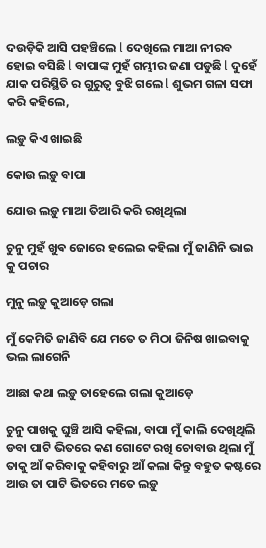ଦଉଡ଼ିକି ଆସି ପହଞ୍ଚିଲେ l ଦେଖିଲେ ମାଆ ନୀରବ ହୋଇ ବସିଛି l ବାପାଙ୍କ ମୁହଁ ଗମ୍ଭୀର ଜଣା ପଡୁଛି l ଦୁହେଁ ଯାକ ପରିସ୍ଥିତି ର ଗୁରୁତ୍ୱ ବୁଝି ଗଲେ l ଶୁଭମ ଗଳା ସଫା କରି କହିଲେ,

ଲଡ଼ୁ କିଏ ଖାଇଛି

କୋଉ ଲଡ଼ୁ ବାପା

ଯୋଉ ଲଡ଼ୁ ମାଆ ତିଆରି କରି ରଖିଥିଲା

ଚୁନୁ ମୁହଁ ଖୁଵ ଜୋରେ ହଲେଇ କହିଲା ମୁଁ ଜାଣିନି ଭାଇ କୁ ପଚାର

ମୁନୁ ଲଡ଼ୁ କୁଆଡ଼େ ଗଲା

ମୁଁ କେମିତି ଜାଣିବି ଯେ ମତେ ତ ମିଠା ଜିନିଷ ଖାଇବାକୁ ଭଲ ଲାଗେନି

ଆଛା କଥା ଲଡ଼ୁ ତାହେଲେ ଗଲା କୁଆଡ଼େ

ଚୁନୁ ପାଖକୁ ଘୁଞ୍ଚି ଆସି କହିଲା, ବାପା ମୁଁ କାଲି ଦେଖିଥିଲି ଡବା ପାଟି ଭିତରେ କଣ ଗୋଟେ ରଖି ଚୋବାଉ ଥିଲା ମୁଁ ତାକୁ ଆଁ କରିବାକୁ କହିବାରୁ ଆଁ କଲା କିନ୍ତୁ ବହୁତ କଷ୍ଟରେ ଆଉ ତା ପାଟି ଭିତରେ ମତେ ଲଡ଼ୁ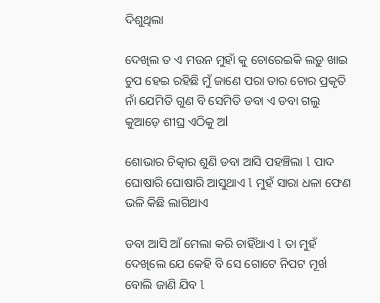ଦିଶୁଥିଲା

ଦେଖିଲ ତ ଏ ମଉନ ମୁହାଁ କୁ ଚୋରେଇକି ଲଡ଼ୁ ଖାଇ ଚୁପ ହେଇ ରହିଛି ମୁଁ ଜାଣେ ପରା ତାର ଚୋର ପ୍ରକୃତି ନାଁ ଯେମିତି ଗୁଣ ବି ସେମିତି ଡବା ଏ ଡବା ଗଲୁ କୁଆଡ଼େ ଶୀଘ୍ର ଏଠିକୁ ଅl

ଶୋଭାର ଚିତ୍କାର ଶୁଣି ଡବା ଆସି ପହଞ୍ଚିଲା l ପାଦ ଘୋଷାରି ଘୋଷାରି ଆସୁଥାଏ l ମୁହଁ ସାରା ଧଳା ଫେଣ ଭଳି କିଛି ଲାଗିଥାଏ

ଡବା ଆସି ଆଁ ମେଲା କରି ଚାହିଁଥାଏ l ତା ମୁହଁ ଦେଖିଲେ ଯେ କେହି ବି ସେ ଗୋଟେ ନିପଟ ମୂର୍ଖ ବୋଲି ଜାଣି ଯିବ l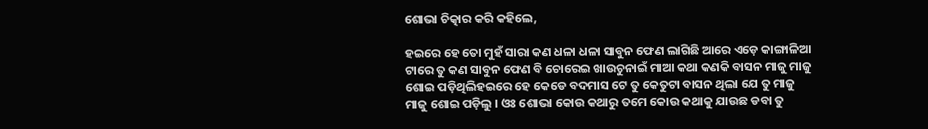ଶୋଭା ଚିତ୍କାର କରି କହିଲେ,

ହଇରେ ହେ ତୋ ମୁହଁ ସାରା କଣ ଧଳା ଧଳା ସାବୁନ ଫେଣ ଲାଗିଛି ଆରେ ଏଡ଼େ କାଙ୍ଗାଳିଆ ଟାରେ ତୁ କଣ ସାବୁନ ଫେଣ ବି ଚୋରେଇ ଖାଉଚୁନାଇଁ ମାଆ କଥା କଣକି ବାସନ ମାଜୁ ମାଜୁ ଶୋଇ ପଡ଼ିଥିଲିହଇରେ ହେ କେଡେ ବଦମାସ ଟେ ତୁ କେତୁଟା ବାସନ ଥିଲା ଯେ ତୁ ମାଜୁ ମାଜୁ ଶୋଇ ପଡ଼ିଲୁ । ଓଃ ଶୋଭା କୋଉ କଥାରୁ ତମେ କୋଉ କଥାକୁ ଯାଉଛ ଡବା ତୁ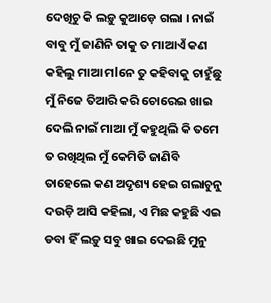ଦେଖିଚୁ କି ଲଡ଼ୁ କୁଆଡ଼େ ଗଲା । ନାଇଁ ବାବୁ ମୁଁ ଜାଣିନି ତାକୁ ତ ମାଆଏଁ କଣ କହିଲୁ ମାଆ ମlନେ ତୁ କହିବାକୁ ଚାହୁଁଛୁ ମୁଁ ନିଜେ ତିଆରି କରି ଚୋରେଇ ଖାଇ ଦେଲି ନାଇଁ ମାଆ ମୁଁ କହୁଥିଲି କି ତମେ ତ ରଖିଥିଲ ମୁଁ କେମିତି ଜାଣିବି ତାହେଲେ କଣ ଅଦୃଶ୍ୟ ହେଇ ଗଲାଚୁନୁ ଦଉଡ଼ି ଆସି କହିଲା, ଏ ମିଛ କହୁଛି ଏଇ ଡବା ହିଁ ଲଡ଼ୁ ସବୁ ଖାଇ ଦେଇଛି ମୁନୁ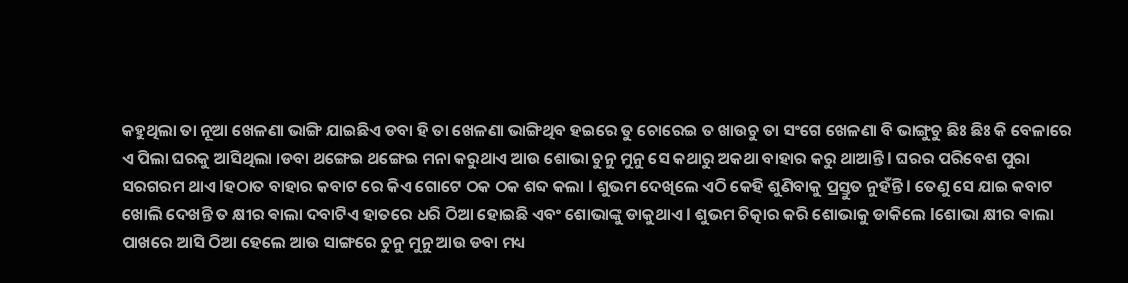କହୁଥିଲା ତା ନୂଆ ଖେଳଣା ଭାଙ୍ଗି ଯାଇଛିଏ ଡବା ହି ତା ଖେଳଣା ଭାଙ୍ଗିଥିବ ହଇରେ ତୁ ଚୋରେଇ ତ ଖାଉଚୁ ତା ସଂଗେ ଖେଳଣା ବି ଭାଙ୍ଗୁଚୁ ଛିଃ ଛିଃ କି ବେଳାରେ ଏ ପିଲା ଘରକୁ ଆସିଥିଲା ।ଡବା ଥଙ୍ଗେଇ ଥଙ୍ଗେଇ ମନା କରୁଥାଏ ଆଉ ଶୋଭା ଚୁନୁ ମୁନୁ ସେ କଥାରୁ ଅକଥା ବାହାର କରୁ ଥାଆନ୍ତି l ଘରର ପରିବେଶ ପୁରା ସରଗରମ ଥାଏ lହଠାତ ବାହାର କବାଟ ରେ କିଏ ଗୋଟେ ଠକ ଠକ ଶବ୍ଦ କଲା l ଶୁଭମ ଦେଖିଲେ ଏଠି କେହି ଶୁଣିବାକୁ ପ୍ରସ୍ତୁତ ନୁହଁନ୍ତି l ତେଣୁ ସେ ଯାଇ କବାଟ ଖୋଲି ଦେଖନ୍ତି ତ କ୍ଷୀର ଵାଲା ଦବାଟିଏ ହାତରେ ଧରି ଠିଆ ହୋଇଛି ଏବଂ ଶୋଭାଙ୍କୁ ଡାକୁଥାଏ l ଶୁଭମ ଚିତ୍କାର କରି ଶୋଭାକୁ ଡାକିଲେ lଶୋଭା କ୍ଷୀର ଵାଲା ପାଖରେ ଆସି ଠିଆ ହେଲେ ଆଉ ସାଙ୍ଗରେ ଚୁନୁ ମୁନୁ ଆଉ ଡବା ମଧ୍ୟ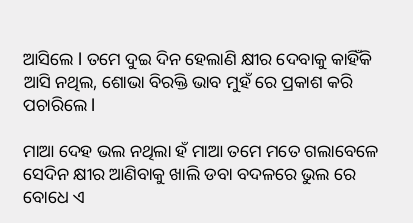ଆସିଲେ l ତମେ ଦୁଇ ଦିନ ହେଲାଣି କ୍ଷୀର ଦେବାକୁ କାହିଁକି ଆସି ନଥିଲ, ଶୋଭା ବିରକ୍ତି ଭାବ ମୁହଁ ରେ ପ୍ରକାଶ କରି ପଚାରିଲେ l

ମାଆ ଦେହ ଭଲ ନଥିଲା ହଁ ମାଆ ତମେ ମତେ ଗଲାବେଳେ ସେଦିନ କ୍ଷୀର ଆଣିବାକୁ ଖାଲି ଡବା ବଦଳରେ ଭୁଲ ରେ ବୋଧେ ଏ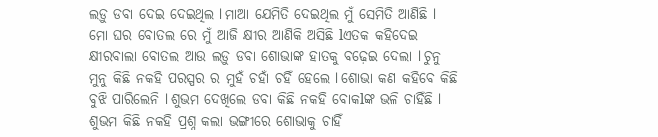ଲଡ଼ୁ ଡବା ଦେଇ ଦେଇଥିଲ l ମାଆ ଯେମିତି ଦେଇଥିଲ ମୁଁ ସେମିତି ଆଣିଛି l ମୋ ଘର ବୋତଲ ରେ ମୁଁ ଆଜି କ୍ଷୀର ଆଣିକି ଅସିଛି lଏତକ କହିଦେଇ କ୍ଷୀରବାଲା ବୋତଲ ଆଉ ଲଡ଼ୁ ଡବା ଶୋଭାଙ୍କ ହାତକୁ ବଢ଼େଇ ଦେଲା l ଚୁନୁ ମୁନୁ କିଛି ନକହି ପରସ୍ପର ର ମୁହଁ ଚହାଁ ଚହିଁ ହେଲେ l ଶୋଭା କଣ କହିବେ କିଛି ବୁଝି ପାରିଲେନି l ଶୁଭମ ଦେଖିଲେ ଡବା କିଛି ନକହି ବୋକlଙ୍କ ଭଳି ଚାହିଁଛି l ଶୁଭମ କିଛି ନକହି ପ୍ରଶ୍ନ କଲା ଭଙ୍ଗୀରେ ଶୋଭାକୁ ଚାହିଁ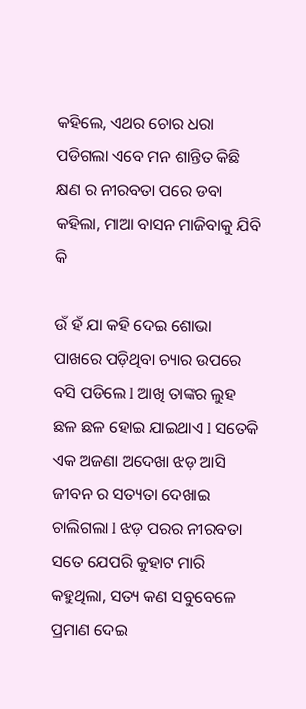କହିଲେ, ଏଥର ଚୋର ଧରା ପଡିଗଲା ଏବେ ମନ ଶାନ୍ତିତ କିଛି କ୍ଷଣ ର ନୀରବତା ପରେ ଡବା କହିଲା, ମାଆ ବାସନ ମାଜିବାକୁ ଯିବି କି

ଉଁ ହଁ ଯା କହି ଦେଇ ଶୋଭା ପାଖରେ ପଡ଼ିଥିବା ଚ୍ୟାର ଉପରେ ବସି ପଡିଲେ l ଆଖି ତାଙ୍କର ଲୁହ ଛଳ ଛଳ ହୋଇ ଯାଇଥାଏ l ସତେକି ଏକ ଅଜଣା ଅଦେଖା ଝଡ଼ ଆସି ଜୀବନ ର ସତ୍ୟତା ଦେଖାଇ ଚାଲିଗଲା l ଝଡ଼ ପରର ନୀରବତା ସତେ ଯେପରି କୁହାଟ ମାରି କହୁଥିଲା, ସତ୍ୟ କଣ ସବୁବେଳେ ପ୍ରମାଣ ଦେଇ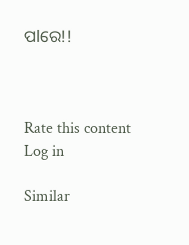ପlରେ!!



Rate this content
Log in

Similar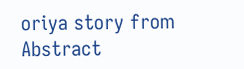oriya story from Abstract